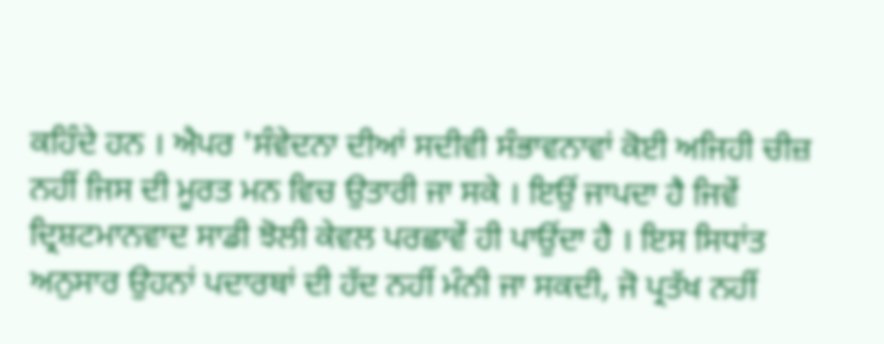ਕਹਿੰਦੇ ਹਨ । ਐਪਰ 'ਸੰਵੇਦਨਾ ਦੀਆਂ ਸਦੀਵੀ ਸੰਭਾਵਨਾਵਾਂ ਕੋਈ ਅਜਿਹੀ ਚੀਜ਼ ਨਹੀਂ ਜਿਸ ਦੀ ਮੂਰਤ ਮਨ ਵਿਚ ਉਤਾਰੀ ਜਾ ਸਕੇ । ਇਉਂ ਜਾਪਦਾ ਹੈ ਜਿਵੇਂ ਦ੍ਰਿਸ਼ਟਮਾਨਵਾਦ ਸਾਡੀ ਝੋਲੀ ਕੇਵਲ ਪਰਛਾਵੇਂ ਹੀ ਪਾਉਂਦਾ ਹੈ । ਇਸ ਸਿਧਾਂਤ ਅਨੁਸਾਰ ਉਹਨਾਂ ਪਦਾਰਥਾਂ ਦੀ ਹੱਦ ਨਹੀਂ ਮੰਨੀ ਜਾ ਸਕਦੀ, ਜੋ ਪ੍ਰਤੱਖ ਨਹੀਂ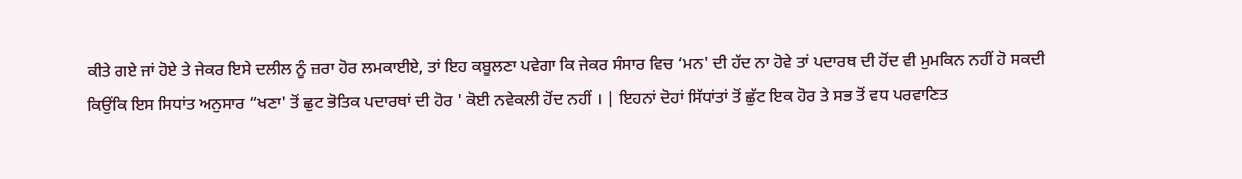ਕੀਤੇ ਗਏ ਜਾਂ ਹੋਏ ਤੇ ਜੇਕਰ ਇਸੇ ਦਲੀਲ ਨੂੰ ਜ਼ਰਾ ਹੋਰ ਲਮਕਾਈਏ, ਤਾਂ ਇਹ ਕਬੂਲਣਾ ਪਵੇਗਾ ਕਿ ਜੇਕਰ ਸੰਸਾਰ ਵਿਚ ‘ਮਨ' ਦੀ ਹੱਦ ਨਾ ਹੋਵੇ ਤਾਂ ਪਦਾਰਥ ਦੀ ਹੋਂਦ ਵੀ ਮੁਮਕਿਨ ਨਹੀਂ ਹੋ ਸਕਦੀ ਕਿਉਂਕਿ ਇਸ ਸਿਧਾਂਤ ਅਨੁਸਾਰ “ਖਣਾ' ਤੋਂ ਛੁਟ ਭੋਤਿਕ ਪਦਾਰਥਾਂ ਦੀ ਹੋਰ ' ਕੋਈ ਨਵੇਕਲੀ ਹੋਂਦ ਨਹੀਂ । | ਇਹਨਾਂ ਦੋਹਾਂ ਸਿੱਧਾਂਤਾਂ ਤੋਂ ਛੁੱਟ ਇਕ ਹੋਰ ਤੇ ਸਭ ਤੋਂ ਵਧ ਪਰਵਾਣਿਤ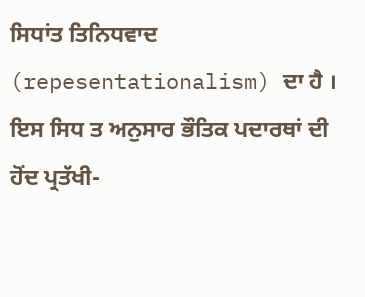ਸਿਧਾਂਤ ਤਿਨਿਧਵਾਦ (repesentationalism) ਦਾ ਹੈ । ਇਸ ਸਿਧ ਤ ਅਨੁਸਾਰ ਭੌਤਿਕ ਪਦਾਰਥਾਂ ਦੀ ਹੋਂਦ ਪ੍ਰਤੱਖੀ-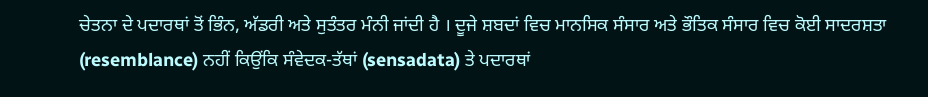ਚੇਤਨਾ ਦੇ ਪਦਾਰਥਾਂ ਤੋਂ ਭਿੰਨ, ਅੱਡਰੀ ਅਤੇ ਸੁਤੰਤਰ ਮੰਨੀ ਜਾਂਦੀ ਹੈ । ਦੂਜੇ ਸ਼ਬਦਾਂ ਵਿਚ ਮਾਨਸਿਕ ਸੰਸਾਰ ਅਤੇ ਭੌਤਿਕ ਸੰਸਾਰ ਵਿਚ ਕੋਈ ਸਾਦਰਸ਼ਤਾ (resemblance) ਨਹੀਂ ਕਿਉਂਕਿ ਸੰਵੇਦਕ-ਤੱਥਾਂ (sensadata) ਤੇ ਪਦਾਰਥਾਂ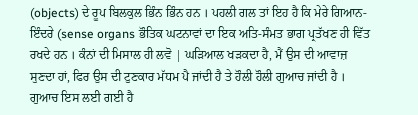(objects) ਦੇ ਰੂਪ ਬਿਲਕੁਲ ਭਿੰਨ ਭਿੰਨ ਹਨ । ਪਹਲੀ ਗਲ ਤਾਂ ਇਹ ਹੈ ਕਿ ਮੇਰੇ ਗਿਆਨ-ਇੰਦਰੇ (sense organs ਭੌਤਿਕ ਘਟਨਾਵਾਂ ਦਾ ਇਕ ਅਤਿ-ਸੰਮਤ ਭਾਗ ਪ੍ਰਤੱਖਣ ਹੀ ਵਿੱਤ ਰਖਦੇ ਹਨ । ਕੰਨਾਂ ਦੀ ਮਿਸਾਲ ਹੀ ਲਵੋ | ਘੜਿਆਲ ਖੜਕਦਾ ਹੈ, ਮੈਂ ਉਸ ਦੀ ਆਵਾਜ਼ ਸੁਣਦਾ ਹਾਂ, ਫਿਰ ਉਸ ਦੀ ਟੁਣਕਾਰ ਮੱਧਮ ਪੈ ਜਾਂਦੀ ਹੈ ਤੇ ਹੌਲੀ ਹੌਲੀ ਗੁਆਚ ਜਾਂਦੀ ਹੈ । ਗੁਆਚ ਇਸ ਲਈ ਗਈ ਹੈ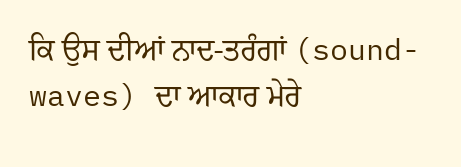ਕਿ ਉਸ ਦੀਆਂ ਨਾਦ-ਤਰੰਗਾਂ (sound-waves) ਦਾ ਆਕਾਰ ਮੇਰੇ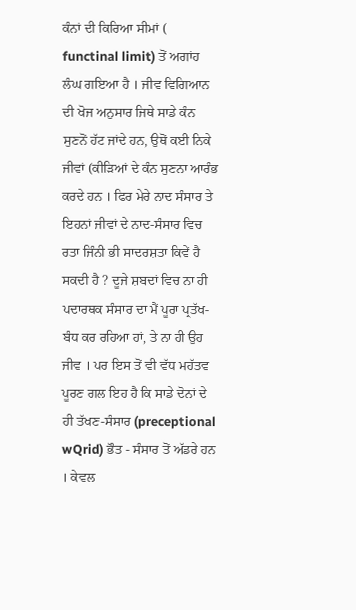ਕੰਨਾਂ ਦੀ ਕਿਰਿਆ ਸੀਮਾਂ ( functinal limit) ਤੋਂ ਅਗਾਂਹ ਲੰਘ ਗਇਆ ਹੈ । ਜੀਵ ਵਿਗਿਆਨ ਦੀ ਖੋਜ ਅਨੁਸਾਰ ਜਿਥੇ ਸਾਡੇ ਕੰਨ ਸੁਣਨੋਂ ਹੱਟ ਜਾਂਦੇ ਹਨ, ਉਥੋਂ ਕਈ ਨਿਕੇ ਜੀਵਾਂ (ਕੀੜਿਆਂ ਦੇ ਕੰਨ ਸੁਣਨਾ ਆਰੰਭ ਕਰਦੇ ਹਨ । ਫਿਰ ਮੇਰੇ ਨਾਦ ਸੰਸਾਰ ਤੇ ਇਹਨਾਂ ਜੀਵਾਂ ਦੇ ਨਾਦ-ਸੰਸਾਰ ਵਿਚ ਰਤਾ ਜਿੰਨੀ ਭੀ ਸਾਦਰਸ਼ਤਾ ਕਿਵੇਂ ਹੈ ਸਕਦੀ ਹੈ ? ਦੂਜੇ ਸ਼ਬਦਾਂ ਵਿਚ ਨਾ ਹੀ ਪਦਾਰਥਕ ਸੰਸਾਰ ਦਾ ਮੈਂ ਪੂਰਾ ਪ੍ਰਤੱਖ-ਬੰਧ ਕਰ ਰਹਿਆ ਹਾਂ, ਤੇ ਨਾ ਹੀ ਉਹ ਜੀਵ । ਪਰ ਇਸ ਤੋਂ ਵੀ ਵੱਧ ਮਹੱਤਵ ਪੂਰਣ ਗਲ ਇਹ ਹੈ ਕਿ ਸਾਡੇ ਦੋਨਾਂ ਦੇ ਹੀ ਤੱਖਣ-ਸੰਸਾਰ (preceptional wQrid) ਭੌਤ - ਸੰਸਾਰ ਤੋਂ ਅੱਡਰੇ ਹਨ । ਕੇਵਲ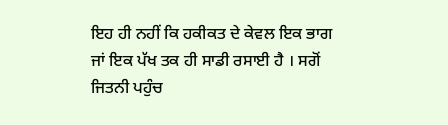ਇਹ ਹੀ ਨਹੀਂ ਕਿ ਹਕੀਕਤ ਦੇ ਕੇਵਲ ਇਕ ਭਾਗ ਜਾਂ ਇਕ ਪੱਖ ਤਕ ਹੀ ਸਾਡੀ ਰਸਾਈ ਹੈ । ਸਗੋਂ ਜਿਤਨੀ ਪਹੁੰਚ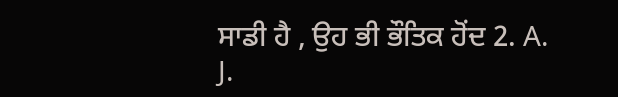ਸਾਡੀ ਹੈ , ਉਹ ਭੀ ਭੌਤਿਕ ਹੋਂਦ 2. A. J.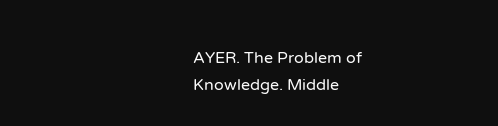AYER. The Problem of Knowledge. Middle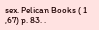sex. Pelican Books ( 1 ,67) p. 83. .